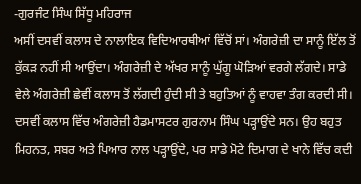-ਗੁਰਜੰਟ ਸਿੰਘ ਸਿੱਧੂ ਮਹਿਰਾਜ
ਅਸੀਂ ਦਸਵੀਂ ਕਲਾਸ ਦੇ ਨਾਲਾਇਕ ਵਿਦਿਆਰਥੀਆਂ ਵਿੱਚੋਂ ਸਾਂ। ਅੰਗਰੇਜ਼ੀ ਦਾ ਸਾਨੂੰ ਇੱਲ ਤੋਂ ਕੁੱਕੜ ਨਹੀਂ ਸੀ ਆਉਂਦਾ। ਅੰਗਰੇਜ਼ੀ ਦੇ ਅੱਖਰ ਸਾਨੂੰ ਘੁੱਗੂ ਘੋੜਿਆਂ ਵਰਗੇ ਲੱਗਦੇ। ਸਾਡੇ ਵੇਲੇ ਅੰਗਰੇਜ਼ੀ ਛੇਵੀਂ ਕਲਾਸ ਤੋਂ ਲੱਗਦੀ ਹੁੰਦੀ ਸੀ ਤੇ ਬਹੁਤਿਆਂ ਨੂੰ ਵਾਹਵਾ ਤੰਗ ਕਰਦੀ ਸੀ। ਦਸਵੀਂ ਕਲਾਸ ਵਿੱਚ ਅੰਗਰੇਜ਼ੀ ਹੈਡਮਾਸਟਰ ਗੁਰਨਾਮ ਸਿੰਘ ਪੜ੍ਹਾਉਂਦੇ ਸਨ। ਉਹ ਬਹੁਤ ਮਿਹਨਤ, ਸਬਰ ਅਤੇ ਪਿਆਰ ਨਾਲ ਪੜ੍ਹਾਉਂਦੇ, ਪਰ ਸਾਡੇ ਮੋਟੇ ਦਿਮਾਗ ਦੇ ਖਾਨੇ ਵਿੱਚ ਕਦੀ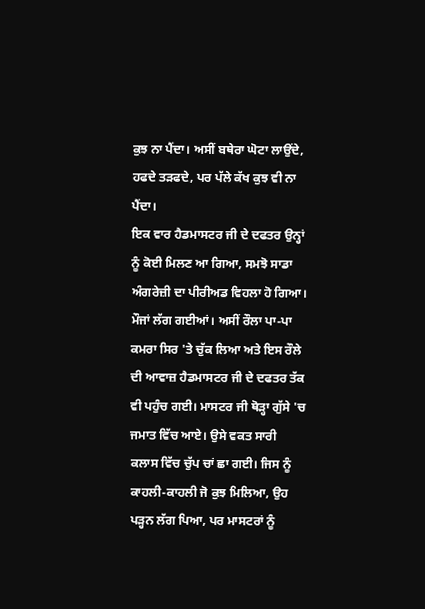ਕੁਝ ਨਾ ਪੈਂਦਾ। ਅਸੀਂ ਬਥੇਰਾ ਘੋਟਾ ਲਾਉਂਦੇ, ਹਫਦੇ ਤੜਫਦੇ, ਪਰ ਪੱਲੇ ਕੱਖ ਕੁਝ ਵੀ ਨਾ ਪੈਂਦਾ।
ਇਕ ਵਾਰ ਹੈਡਮਾਸਟਰ ਜੀ ਦੇ ਦਫਤਰ ਉਨ੍ਹਾਂ ਨੂੰ ਕੋਈ ਮਿਲਣ ਆ ਗਿਆ, ਸਮਝੋ ਸਾਡਾ ਅੰਗਰੇਜ਼ੀ ਦਾ ਪੀਰੀਅਡ ਵਿਹਲਾ ਹੋ ਗਿਆ। ਮੌਜਾਂ ਲੱਗ ਗਈਆਂ। ਅਸੀਂ ਰੌਲਾ ਪਾ-ਪਾ ਕਮਰਾ ਸਿਰ 'ਤੇ ਚੁੱਕ ਲਿਆ ਅਤੇ ਇਸ ਰੌਲੇ ਦੀ ਆਵਾਜ਼ ਹੈਡਮਾਸਟਰ ਜੀ ਦੇ ਦਫਤਰ ਤੱਕ ਵੀ ਪਹੁੰਚ ਗਈ। ਮਾਸਟਰ ਜੀ ਥੋੜ੍ਹਾ ਗੁੱਸੇ 'ਚ ਜਮਾਤ ਵਿੱਚ ਆਏ। ਉਸੇ ਵਕਤ ਸਾਰੀ ਕਲਾਸ ਵਿੱਚ ਚੁੱਪ ਚਾਂ ਛਾ ਗਈ। ਜਿਸ ਨੂੰ ਕਾਹਲੀ-ਕਾਹਲੀ ਜੋ ਕੁਝ ਮਿਲਿਆ, ਉਹ ਪੜ੍ਹਨ ਲੱਗ ਪਿਆ, ਪਰ ਮਾਸਟਰਾਂ ਨੂੰ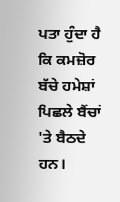ਪਤਾ ਹੁੰਦਾ ਹੈ ਕਿ ਕਮਜ਼ੋਰ ਬੱਚੇ ਹਮੇਸ਼ਾਂ ਪਿਛਲੇ ਬੈਂਚਾਂ 'ਤੇ ਬੈਠਦੇ ਹਨ।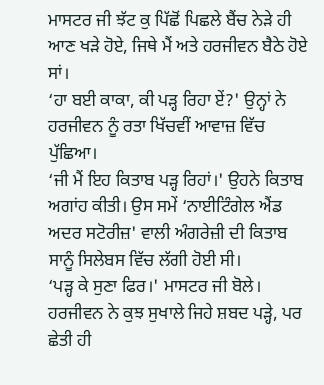ਮਾਸਟਰ ਜੀ ਝੱਟ ਕੁ ਪਿੱਛੋਂ ਪਿਛਲੇ ਬੈਂਚ ਨੇੜੇ ਹੀ ਆਣ ਖੜੇ ਹੋਏ, ਜਿਥੇ ਮੈਂ ਅਤੇ ਹਰਜੀਵਨ ਬੈਠੇ ਹੋਏ ਸਾਂ।
‘ਹਾ ਬਈ ਕਾਕਾ, ਕੀ ਪੜ੍ਹ ਰਿਹਾ ਏਂ?' ਉਨ੍ਹਾਂ ਨੇ ਹਰਜੀਵਨ ਨੂੰ ਰਤਾ ਖਿੱਚਵੀਂ ਆਵਾਜ਼ ਵਿੱਚ ਪੁੱਛਿਆ।
‘ਜੀ ਮੈਂ ਇਹ ਕਿਤਾਬ ਪੜ੍ਹ ਰਿਹਾਂ।' ਉਹਨੇ ਕਿਤਾਬ ਅਗਾਂਹ ਕੀਤੀ। ਉਸ ਸਮੇਂ ‘ਨਾਈਟਿੰਗੇਲ ਐਂਡ ਅਦਰ ਸਟੋਰੀਜ਼' ਵਾਲੀ ਅੰਗਰੇਜ਼ੀ ਦੀ ਕਿਤਾਬ ਸਾਨੂੰ ਸਿਲੇਬਸ ਵਿੱਚ ਲੱਗੀ ਹੋਈ ਸੀ।
‘ਪੜ੍ਹ ਕੇ ਸੁਣਾ ਫਿਰ।' ਮਾਸਟਰ ਜੀ ਬੋਲੇ।
ਹਰਜੀਵਨ ਨੇ ਕੁਝ ਸੁਖਾਲੇ ਜਿਹੇ ਸ਼ਬਦ ਪੜ੍ਹੇ, ਪਰ ਛੇਤੀ ਹੀ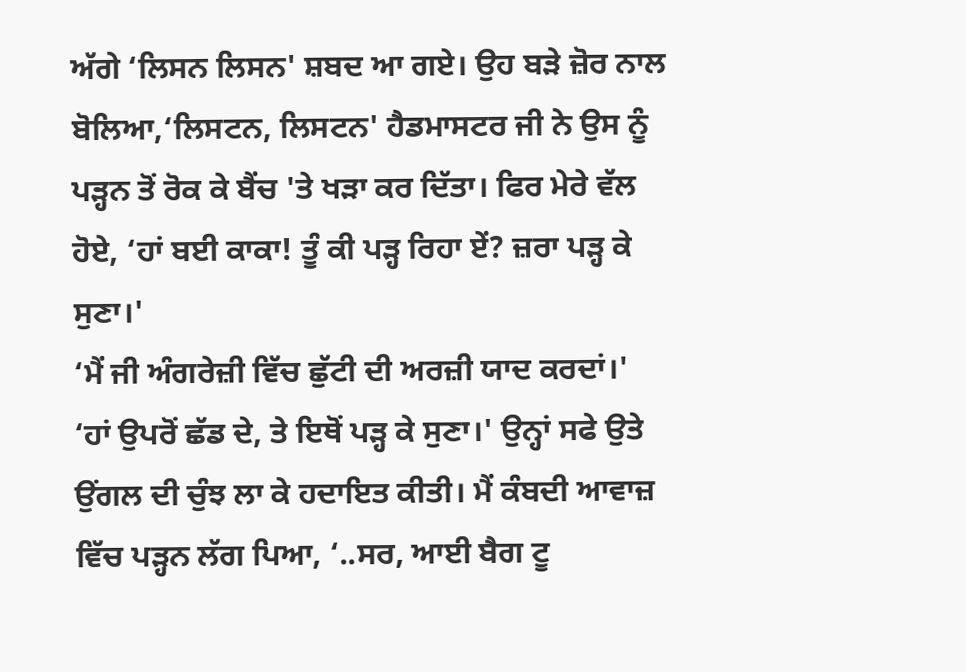ਅੱਗੇ ‘ਲਿਸਨ ਲਿਸਨ' ਸ਼ਬਦ ਆ ਗਏ। ਉਹ ਬੜੇ ਜ਼ੋਰ ਨਾਲ ਬੋਲਿਆ,‘ਲਿਸਟਨ, ਲਿਸਟਨ' ਹੈਡਮਾਸਟਰ ਜੀ ਨੇ ਉਸ ਨੂੰ ਪੜ੍ਹਨ ਤੋਂ ਰੋਕ ਕੇ ਬੈਂਚ 'ਤੇ ਖੜਾ ਕਰ ਦਿੱਤਾ। ਫਿਰ ਮੇਰੇ ਵੱਲ ਹੋਏ, ‘ਹਾਂ ਬਈ ਕਾਕਾ! ਤੂੰ ਕੀ ਪੜ੍ਹ ਰਿਹਾ ਏਂ? ਜ਼ਰਾ ਪੜ੍ਹ ਕੇ ਸੁਣਾ।'
‘ਮੈਂ ਜੀ ਅੰਗਰੇਜ਼ੀ ਵਿੱਚ ਛੁੱਟੀ ਦੀ ਅਰਜ਼ੀ ਯਾਦ ਕਰਦਾਂ।'
‘ਹਾਂ ਉਪਰੋਂ ਛੱਡ ਦੇ, ਤੇ ਇਥੋਂ ਪੜ੍ਹ ਕੇ ਸੁਣਾ।' ਉਨ੍ਹਾਂ ਸਫੇ ਉਤੇ ਉਂਗਲ ਦੀ ਚੁੰਝ ਲਾ ਕੇ ਹਦਾਇਤ ਕੀਤੀ। ਮੈਂ ਕੰਬਦੀ ਆਵਾਜ਼ ਵਿੱਚ ਪੜ੍ਹਨ ਲੱਗ ਪਿਆ, ‘..ਸਰ, ਆਈ ਬੈਗ ਟੂ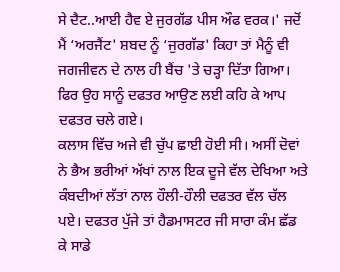ਸੇ ਦੈਟ..ਆਈ ਹੈਵ ਏ ਜੁਰਗੱਡ ਪੀਸ ਔਫ ਵਰਕ।' ਜਦੋਂ ਮੈਂ ‘ਅਰਜੈਂਟ' ਸ਼ਬਦ ਨੂੰ ‘ਜੁਰਗੱਡ' ਕਿਹਾ ਤਾਂ ਮੈਨੂੰ ਵੀ ਜਗਜੀਵਨ ਦੇ ਨਾਲ ਹੀ ਬੈਂਚ 'ਤੇ ਚੜ੍ਹਾ ਦਿੱਤਾ ਗਿਆ। ਫਿਰ ਉਹ ਸਾਨੂੰ ਦਫਤਰ ਆਉਣ ਲਈ ਕਹਿ ਕੇ ਆਪ ਦਫਤਰ ਚਲੇ ਗਏ।
ਕਲਾਸ ਵਿੱਚ ਅਜੇ ਵੀ ਚੁੱਪ ਛਾਈ ਹੋਈ ਸੀ। ਅਸੀਂ ਦੋਵਾਂ ਨੇ ਭੈਅ ਭਰੀਆਂ ਅੱਖਾਂ ਨਾਲ ਇਕ ਦੂਜੇ ਵੱਲ ਦੇਖਿਆ ਅਤੇ ਕੰਬਦੀਆਂ ਲੱਤਾਂ ਨਾਲ ਹੌਲੀ-ਹੌਲੀ ਦਫਤਰ ਵੱਲ ਚੱਲ ਪਏ। ਦਫਤਰ ਪੁੱਜੇ ਤਾਂ ਹੈਡਮਾਸਟਰ ਜੀ ਸਾਰਾ ਕੰਮ ਛੱਡ ਕੇ ਸਾਡੇ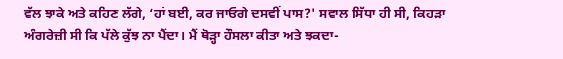ਵੱਲ ਝਾਕੇ ਅਤੇ ਕਹਿਣ ਲੱਗੇ, ‘ਹਾਂ ਬਈ, ਕਰ ਜਾਓਗੇ ਦਸਵੀਂ ਪਾਸ?' ਸਵਾਲ ਸਿੱਧਾ ਹੀ ਸੀ, ਕਿਹੜਾ ਅੰਗਰੇਜ਼ੀ ਸੀ ਕਿ ਪੱਲੇ ਕੁੱਝ ਨਾ ਪੈਂਦਾ। ਮੈਂ ਥੋੜ੍ਹਾ ਹੌਸਲਾ ਕੀਤਾ ਅਤੇ ਝਕਦਾ-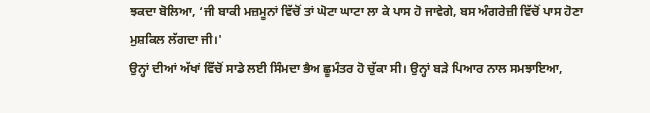ਝਕਦਾ ਬੋਲਿਆ, ‘ਜੀ ਬਾਕੀ ਮਜ਼ਮੂਨਾਂ ਵਿੱਚੋਂ ਤਾਂ ਘੋਟਾ ਘਾਟਾ ਲਾ ਕੇ ਪਾਸ ਹੋ ਜਾਵੇਗੇ, ਬਸ ਅੰਗਰੇਜ਼ੀ ਵਿੱਚੋਂ ਪਾਸ ਹੋਣਾ ਮੁਸ਼ਕਿਲ ਲੱਗਦਾ ਜੀ।'
ਉਨ੍ਹਾਂ ਦੀਆਂ ਅੱਖਾਂ ਵਿੱਚੋਂ ਸਾਡੇ ਲਈ ਸਿੰਮਦਾ ਭੈਅ ਛੂਮੰਤਰ ਹੋ ਚੁੱਕਾ ਸੀ। ਉਨ੍ਹਾਂ ਬੜੇ ਪਿਆਰ ਨਾਲ ਸਮਝਾਇਆ,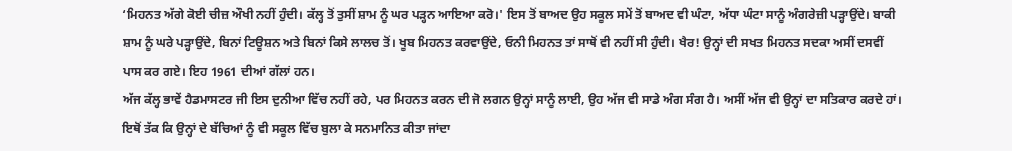‘ਮਿਹਨਤ ਅੱਗੇ ਕੋਈ ਚੀਜ਼ ਔਖੀ ਨਹੀਂ ਹੁੰਦੀ। ਕੱਲ੍ਹ ਤੋਂ ਤੁਸੀਂ ਸ਼ਾਮ ਨੂੰ ਘਰ ਪੜ੍ਹਨ ਆਇਆ ਕਰੋ।' ਇਸ ਤੋਂ ਬਾਅਦ ਉਹ ਸਕੂਲ ਸਮੇਂ ਤੋਂ ਬਾਅਦ ਵੀ ਘੰਟਾ, ਅੱਧਾ ਘੰਟਾ ਸਾਨੂੰ ਅੰਗਰੇਜ਼ੀ ਪੜ੍ਹਾਉਂਦੇ। ਬਾਕੀ ਸ਼ਾਮ ਨੂੰ ਘਰੇ ਪੜ੍ਹਾਉਂਦੇ, ਬਿਨਾਂ ਟਿਊਸ਼ਨ ਅਤੇ ਬਿਨਾਂ ਕਿਸੇ ਲਾਲਚ ਤੋਂ। ਖੂਬ ਮਿਹਨਤ ਕਰਵਾਉਂਦੇ, ਓਨੀ ਮਿਹਨਤ ਤਾਂ ਸਾਥੋਂ ਵੀ ਨਹੀਂ ਸੀ ਹੁੰਦੀ। ਖੈਰ! ਉਨ੍ਹਾਂ ਦੀ ਸਖਤ ਮਿਹਨਤ ਸਦਕਾ ਅਸੀਂ ਦਸਵੀਂ ਪਾਸ ਕਰ ਗਏ। ਇਹ 1961 ਦੀਆਂ ਗੱਲਾਂ ਹਨ।
ਅੱਜ ਕੱਲ੍ਹ ਭਾਵੇਂ ਹੈਡਮਾਸਟਰ ਜੀ ਇਸ ਦੁਨੀਆ ਵਿੱਚ ਨਹੀਂ ਰਹੇ, ਪਰ ਮਿਹਨਤ ਕਰਨ ਦੀ ਜੋ ਲਗਨ ਉਨ੍ਹਾਂ ਸਾਨੂੰ ਲਾਈ, ਉਹ ਅੱਜ ਵੀ ਸਾਡੇ ਅੰਗ ਸੰਗ ਹੈ। ਅਸੀਂ ਅੱਜ ਵੀ ਉਨ੍ਹਾਂ ਦਾ ਸਤਿਕਾਰ ਕਰਦੇ ਹਾਂ। ਇਥੋਂ ਤੱਕ ਕਿ ਉਨ੍ਹਾਂ ਦੇ ਬੱਚਿਆਂ ਨੂੰ ਵੀ ਸਕੂਲ ਵਿੱਚ ਬੁਲਾ ਕੇ ਸਨਮਾਨਿਤ ਕੀਤਾ ਜਾਂਦਾ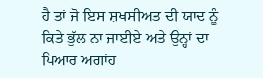ਹੈ ਤਾਂ ਜੋ ਇਸ ਸ਼ਖਸੀਅਤ ਦੀ ਯਾਦ ਨੂੰ ਕਿਤੇ ਭੁੱਲ ਨਾ ਜਾਈਏ ਅਤੇ ਉਨ੍ਹਾਂ ਦਾ ਪਿਆਰ ਅਗਾਂਹ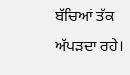ਬੱਚਿਆਂ ਤੱਕ ਅੱਪੜਦਾ ਰਹੇ।